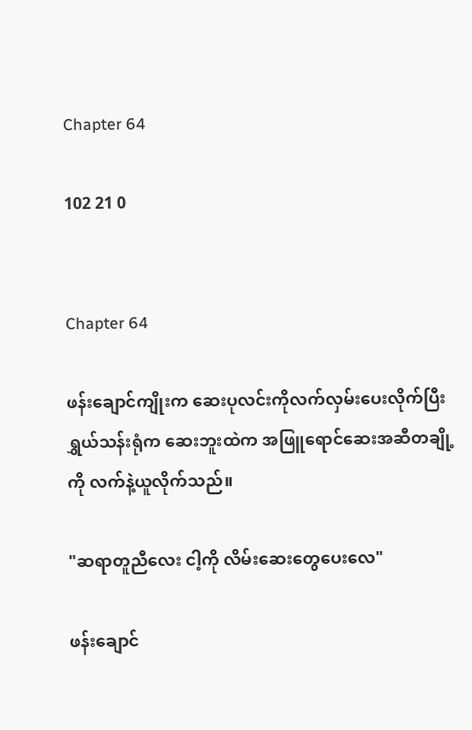Chapter 64

102 21 0


Chapter 64

ဖန်းချောင်ကျိုးက ဆေးပုလင်းကိုလက်လှမ်းပေးလိုက်ပြီး ရွှယ်သန်းရုံက ဆေးဘူးထဲက အဖြူ‌ရောင်ဆေးအဆီတချို့ကို လက်နဲ့ယူလိုက်သည်။

"ဆရာတူညီလေး ငါ့ကို လိမ်းဆေးတွေပေးလေ"

ဖန်းချောင်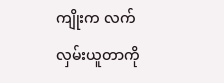ကျိုးက လက်လှမ်းယူတာကို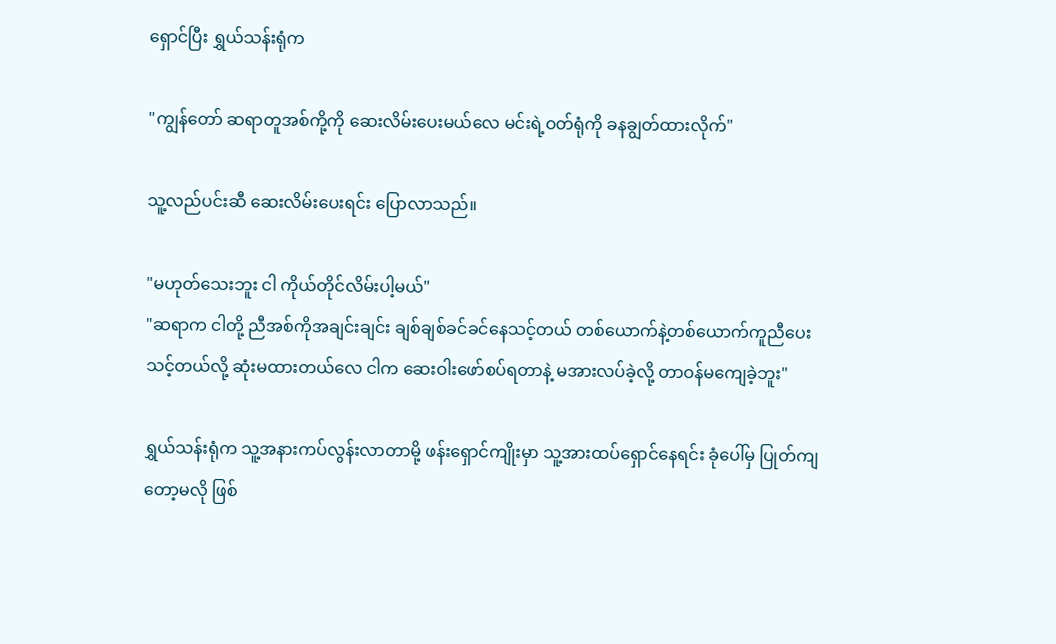ရှောင်ပြီး ရွှယ်သန်းရုံက

"ကျွန်တော် ဆရာတူအစ်ကို့ကို ဆေးလိမ်းပေးမယ်လေ မင်းရဲ့ဝတ်ရုံကို ခနချွတ်ထားလိုက်"

သူ့လည်ပင်းဆီ ဆေးလိမ်းပေးရင်း ပြောလာသည်။

"မဟုတ်သေးဘူး ငါ ကိုယ်တိုင်လိမ်းပါ့မယ်"
"ဆရာက ငါတို့ ညီအစ်ကိုအချင်းချင်း ချစ်ချစ်ခင်ခင်နေသင့်တယ် တစ်‌ယောက်နဲ့တစ်ယောက်ကူညီပေးသင့်တယ်လို့ ဆုံးမထားတယ်လေ ငါက ဆေးဝါး‌ဖော်စပ်ရတာနဲ့ မအားလပ်ခဲ့လို့ တာဝန်မကျေခဲ့ဘူး"

ရွှယ်သန်းရုံက သူ့အနားကပ်လွန်းလာတာမို့ ဖန်းရှောင်ကျိုးမှာ သူ့အားထပ်ရှောင်နေရင်း ခုံပေါ်မှ ပြုတ်ကျတော့မလို ဖြစ်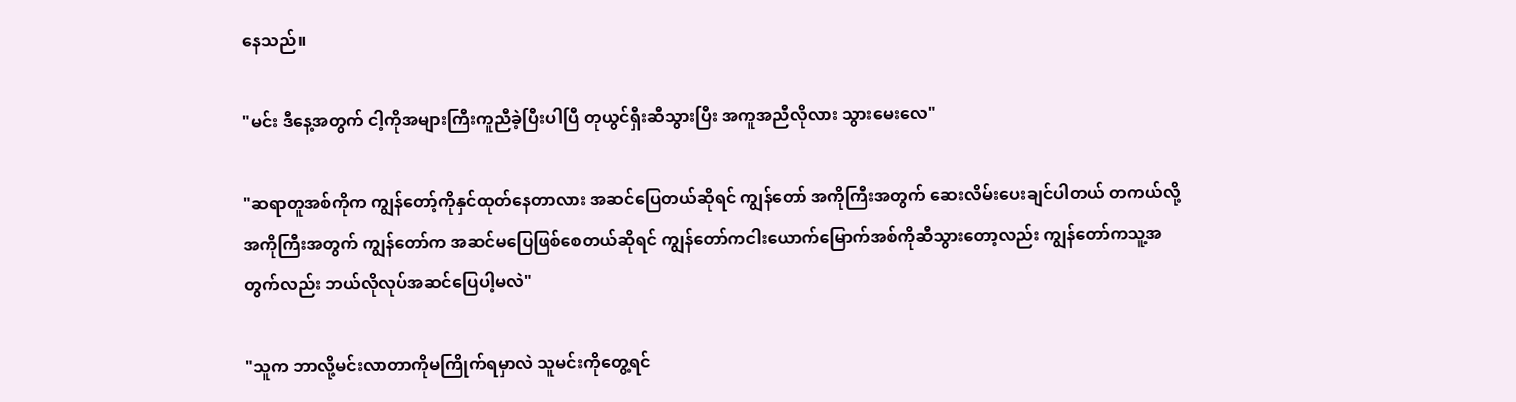နေသည်။

"မင်း ဒီနေ့အတွက် ငါ့ကိုအများကြီးကူညီခဲ့ပြီးပါပြီ တုယွင်ရှီးဆီသွားပြီး အကူအညီလိုလား သွားမေးလေ"

"ဆရာတူအစ်ကိုက ကျွန်တော့်ကိုနှင်ထုတ်နေတာလား အဆင်ပြေတယ်ဆိုရင် ကျွန်တော် အကိုကြီးအတွက် ဆေးလိမ်းပေးချင်ပါတယ် တကယ်လို့ အကိုကြီးအတွက် ကျွန်တော်က အဆင်မပြေဖြစ်စေတယ်ဆိုရင် ကျွန်တော်ကငါးယောက်မြောက်အစ်ကိုဆီသွားတော့လည်း ကျွန်တော်ကသူ့အတွက်လည်း ဘယ်လိုလုပ်အဆင်ပြေပါ့မလဲ"

"သူက ဘာလို့မင်းလာတာကိုမကြိုက်ရမှာလဲ သူမင်းကိုတွေ့ရင်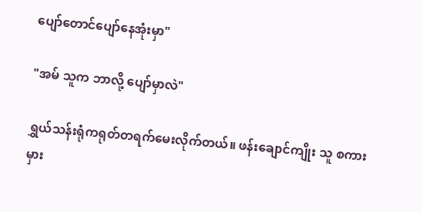ပျော်တောင်ပျော်နေအုံးမှာ"

"အမ် သူက ဘာလို့ ပျော်မှာလဲ"

ရွှယ်သန်းရုံကရုတ်တရက်မေးလိုက်တယ်။ ဖန်းချောင်ကျိုး သူ စကားမှား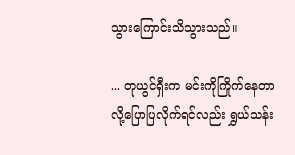သွား‌ကြောင်းသိသွားသည်။

... တုယွင်ရှီးက မင်းကိုကြိုက်နေတာလို့ပြောပြလိုက်ရင်လည်း ရွှယ်သန်း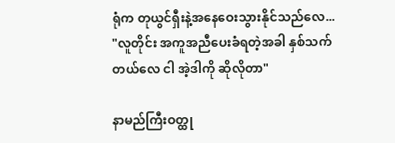ရုံက တုယွင်ရှီးနဲ့အနေဝေးသွားနိုင်သည်လေ...
"လူတိုင်း အကူအညီပေးခံရတဲ့အခါ နှစ်သက်တယ်လေ ငါ အဲ့ဒါကို ဆိုလိုတာ"

နာမည်ကြီးဝတ္ထု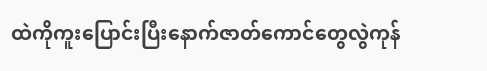ထဲကိုကူးပြောင်းပြီးနောက်ဇာတ်ကောင်တွေလွဲကုန်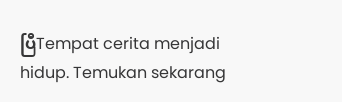ပြီTempat cerita menjadi hidup. Temukan sekarang